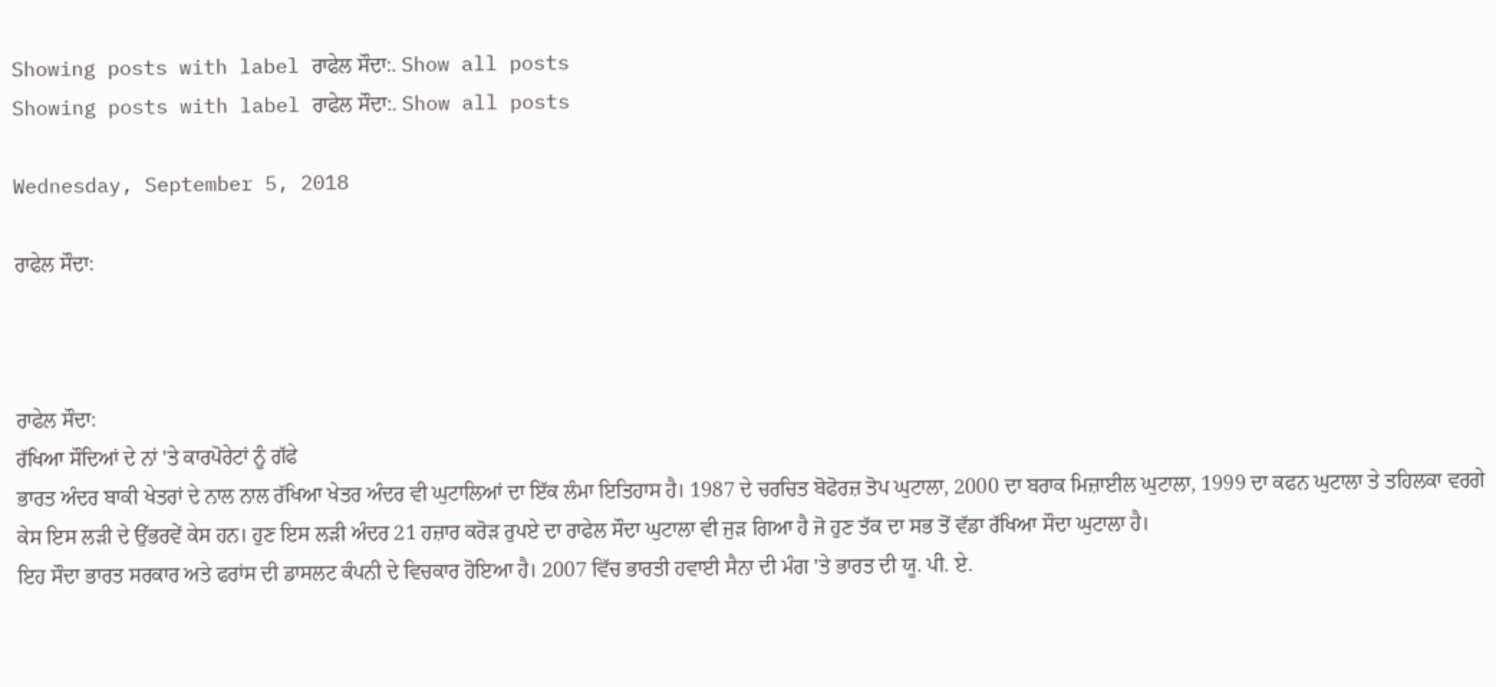Showing posts with label ਰਾਫੇਲ ਸੌਦਾ:. Show all posts
Showing posts with label ਰਾਫੇਲ ਸੌਦਾ:. Show all posts

Wednesday, September 5, 2018

ਰਾਫੇਲ ਸੌਦਾ:



ਰਾਫੇਲ ਸੌਦਾ:
ਰੱਖਿਆ ਸੌਦਿਆਂ ਦੇ ਨਾਂ 'ਤੇ ਕਾਰਪੋਰੇਟਾਂ ਨੂੰ ਗੱਫੇ
ਭਾਰਤ ਅੰਦਰ ਬਾਕੀ ਖੇਤਰਾਂ ਦੇ ਨਾਲ ਨਾਲ ਰੱਖਿਆ ਖੇਤਰ ਅੰਦਰ ਵੀ ਘੁਟਾਲਿਆਂ ਦਾ ਇੱਕ ਲੰਮਾ ਇਤਿਹਾਸ ਹੈ। 1987 ਦੇ ਚਰਚਿਤ ਬੋਫੋਰਜ਼ ਤੋਪ ਘੁਟਾਲਾ, 2000 ਦਾ ਬਰਾਕ ਮਿਜ਼ਾਈਲ ਘੁਟਾਲਾ, 1999 ਦਾ ਕਫਨ ਘੁਟਾਲਾ ਤੇ ਤਹਿਲਕਾ ਵਰਗੇ ਕੇਸ ਇਸ ਲੜੀ ਦੇ ਉੱਭਰਵੇਂ ਕੇਸ ਹਨ। ਹੁਣ ਇਸ ਲੜੀ ਅੰਦਰ 21 ਹਜ਼ਾਰ ਕਰੋੜ ਰੁਪਏ ਦਾ ਰਾਫੇਲ ਸੌਦਾ ਘੁਟਾਲਾ ਵੀ ਜੁੜ ਗਿਆ ਹੈ ਜੋ ਹੁਣ ਤੱਕ ਦਾ ਸਭ ਤੋਂ ਵੱਡਾ ਰੱਖਿਆ ਸੌਦਾ ਘੁਟਾਲਾ ਹੈ।
ਇਹ ਸੌਦਾ ਭਾਰਤ ਸਰਕਾਰ ਅਤੇ ਫਰਾਂਸ ਦੀ ਡਾਸਲਟ ਕੰਪਨੀ ਦੇ ਵਿਚਕਾਰ ਹੋਇਆ ਹੈ। 2007 ਵਿੱਚ ਭਾਰਤੀ ਹਵਾਈ ਸੈਨਾ ਦੀ ਮੰਗ 'ਤੇ ਭਾਰਤ ਦੀ ਯੂ. ਪੀ. ਏ.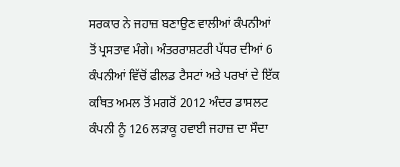ਸਰਕਾਰ ਨੇ ਜਹਾਜ਼ ਬਣਾਉਣ ਵਾਲੀਆਂ ਕੰਪਨੀਆਂ ਤੋਂ ਪ੍ਰਸਤਾਵ ਮੰਗੇ। ਅੰਤਰਰਾਸ਼ਟਰੀ ਪੱਧਰ ਦੀਆਂ 6 ਕੰਪਨੀਆਂ ਵਿੱਚੋਂ ਫੀਲਡ ਟੈਸਟਾਂ ਅਤੇ ਪਰਖਾਂ ਦੇ ਇੱਕ ਕਥਿਤ ਅਮਲ ਤੋਂ ਮਗਰੋਂ 2012 ਅੰਦਰ ਡਾਸਲਟ ਕੰਪਨੀ ਨੂੰ 126 ਲੜਾਕੂ ਹਵਾਈ ਜਹਾਜ਼ ਦਾ ਸੌਦਾ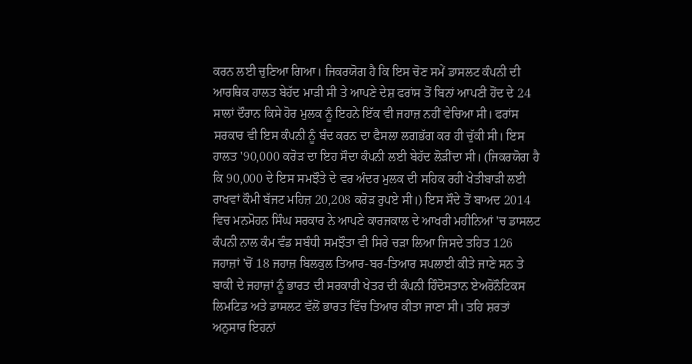ਕਰਨ ਲਈ ਚੁਣਿਆ ਗਿਆ। ਜਿਕਰਯੋਗ ਹੈ ਕਿ ਇਸ ਚੋਣ ਸਮੇਂ ਡਾਸਲਟ ਕੰਪਨੀ ਦੀ ਆਰਥਿਕ ਹਾਲਤ ਬੇਹੱਦ ਮਾੜੀ ਸੀ ਤੇ ਆਪਣੇ ਦੇਸ਼ ਫਰਾਂਸ ਤੋਂ ਬਿਨਾਂ ਆਪਣੀ ਹੋਂਦ ਦੇ 24 ਸਾਲਾਂ ਦੌਰਾਨ ਕਿਸੇ ਹੋਰ ਮੁਲਕ ਨੂੰ ਇਹਨੇ ਇੱਕ ਵੀ ਜਹਾਜ਼ ਨਹੀਂ ਵੇਚਿਆ ਸੀ। ਫਰਾਂਸ ਸਰਕਾਰ ਵੀ ਇਸ ਕੰਪਨੀ ਨੂੰ ਬੰਦ ਕਰਨ ਦਾ ਫੈਸਲਾ ਲਗਭੱਗ ਕਰ ਹੀ ਚੁੱਕੀ ਸੀ। ਇਸ ਹਾਲਤ '90,000 ਕਰੋੜ ਦਾ ਇਹ ਸੌਦਾ ਕੰਪਨੀ ਲਈ ਬੇਹੱਦ ਲੋੜੀਂਦਾ ਸੀ। (ਜਿਕਰਯੋਗ ਹੈ ਕਿ 90,000 ਦੇ ਇਸ ਸਮਝੌਤੇ ਦੇ ਵਰ ਅੰਦਰ ਮੁਲਕ ਦੀ ਸਹਿਕ ਰਹੀ ਖੇਤੀਬਾੜੀ ਲਈ ਰਾਖਵਾਂ ਕੌਮੀ ਬੱਜਟ ਮਹਿਜ਼ 20,208 ਕਰੋੜ ਰੁਪਏ ਸੀ।) ਇਸ ਸੌਦੇ ਤੋਂ ਬਾਅਦ 2014 ਵਿਚ ਮਨਮੋਹਨ ਸਿੰਘ ਸਰਕਾਰ ਨੇ ਆਪਣੇ ਕਾਰਜਕਾਲ ਦੇ ਆਖਰੀ ਮਹੀਨਿਆਂ 'ਚ ਡਾਸਲਟ ਕੰਪਨੀ ਨਾਲ ਕੰਮ ਵੰਡ ਸਬੰਧੀ ਸਮਝੌਤਾ ਵੀ ਸਿਰੇ ਚੜਾ ਲਿਆ ਜਿਸਦੇ ਤਹਿਤ 126 ਜਹਾਜ਼ਾਂ 'ਚੋਂ 18 ਜਹਾਜ਼ ਬਿਲਕੁਲ ਤਿਆਰ-ਬਰ-ਤਿਆਰ ਸਪਲਾਈ ਕੀਤੇ ਜਾਣੇ ਸਨ ਤੇ ਬਾਕੀ ਦੇ ਜਹਾਜ਼ਾਂ ਨੂੰ ਭਾਰਤ ਦੀ ਸਰਕਾਰੀ ਖੇਤਰ ਦੀ ਕੰਪਨੀ ਹਿੰਦੋਸਤਾਨ ਏਅਰੋਨੌਟਿਕਸ ਲਿਮਟਿਡ ਅਤੇ ਡਾਸਲਟ ਵੱਲੋਂ ਭਾਰਤ ਵਿੱਚ ਤਿਆਰ ਕੀਤਾ ਜਾਣਾ ਸੀ। ਤਹਿ ਸ਼ਰਤਾਂ ਅਨੁਸਾਰ ਇਹਨਾਂ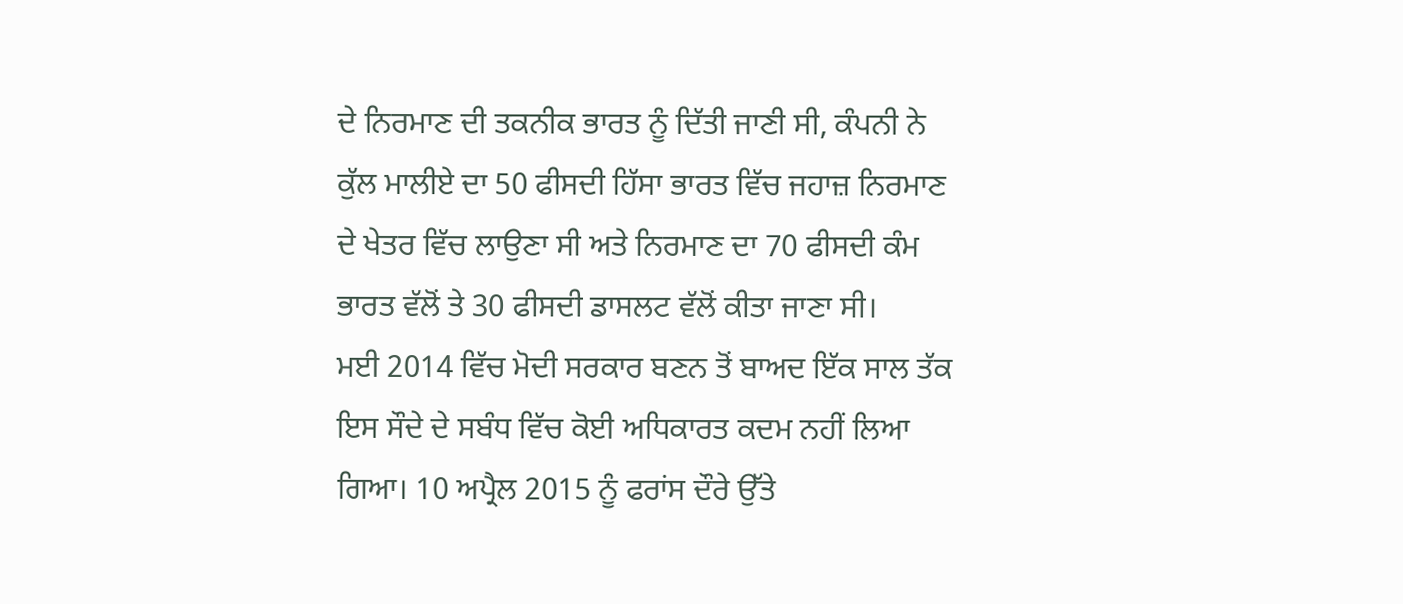ਦੇ ਨਿਰਮਾਣ ਦੀ ਤਕਨੀਕ ਭਾਰਤ ਨੂੰ ਦਿੱਤੀ ਜਾਣੀ ਸੀ, ਕੰਪਨੀ ਨੇ ਕੁੱਲ ਮਾਲੀਏ ਦਾ 50 ਫੀਸਦੀ ਹਿੱਸਾ ਭਾਰਤ ਵਿੱਚ ਜਹਾਜ਼ ਨਿਰਮਾਣ ਦੇ ਖੇਤਰ ਵਿੱਚ ਲਾਉਣਾ ਸੀ ਅਤੇ ਨਿਰਮਾਣ ਦਾ 70 ਫੀਸਦੀ ਕੰਮ ਭਾਰਤ ਵੱਲੋਂ ਤੇ 30 ਫੀਸਦੀ ਡਾਸਲਟ ਵੱਲੋਂ ਕੀਤਾ ਜਾਣਾ ਸੀ।
ਮਈ 2014 ਵਿੱਚ ਮੋਦੀ ਸਰਕਾਰ ਬਣਨ ਤੋਂ ਬਾਅਦ ਇੱਕ ਸਾਲ ਤੱਕ ਇਸ ਸੌਦੇ ਦੇ ਸਬੰਧ ਵਿੱਚ ਕੋਈ ਅਧਿਕਾਰਤ ਕਦਮ ਨਹੀਂ ਲਿਆ ਗਿਆ। 10 ਅਪ੍ਰੈਲ 2015 ਨੂੰ ਫਰਾਂਸ ਦੌਰੇ ਉੱਤੇ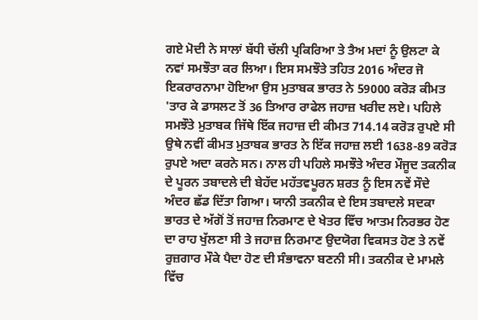ਗਏ ਮੋਦੀ ਨੇ ਸਾਲਾਂ ਬੱਧੀ ਚੱਲੀ ਪ੍ਰਕਿਰਿਆ ਤੇ ਤੈਅ ਮਦਾਂ ਨੂੰ ਉਲਟਾ ਕੇ ਨਵਾਂ ਸਮਝੌਤਾ ਕਰ ਲਿਆ। ਇਸ ਸਮਝੌਤੇ ਤਹਿਤ 2016 ਅੰਦਰ ਜੋ ਇਕਰਾਰਨਾਮਾ ਹੋਇਆ ਉਸ ਮੁਤਾਬਕ ਭਾਰਤ ਨੇ 59000 ਕਰੋੜ ਕੀਮਤ 'ਤਾਰ ਕੇ ਡਾਸਲਟ ਤੋਂ 36 ਤਿਆਰ ਰਾਫੇਲ ਜਹਾਜ਼ ਖਰੀਦ ਲਏ। ਪਹਿਲੇ ਸਮਝੌਤੇ ਮੁਤਾਬਕ ਜਿੱਥੇ ਇੱਕ ਜਹਾਜ਼ ਦੀ ਕੀਮਤ 714.14 ਕਰੋੜ ਰੁਪਏ ਸੀ ਉਥੇ ਨਵੀਂ ਕੀਮਤ ਮੁਤਾਬਕ ਭਾਰਤ ਨੇ ਇੱਕ ਜਹਾਜ਼ ਲਈ 1638-89 ਕਰੋੜ ਰੁਪਏ ਅਦਾ ਕਰਨੇ ਸਨ। ਨਾਲ ਹੀ ਪਹਿਲੇ ਸਮਝੌਤੇ ਅੰਦਰ ਮੌਜੂਦ ਤਕਨੀਕ ਦੇ ਪੂਰਨ ਤਬਾਦਲੇ ਦੀ ਬੇਹੱਦ ਮਹੱਤਵਪੂਰਨ ਸ਼ਰਤ ਨੂੰ ਇਸ ਨਵੇਂ ਸੌਦੇ ਅੰਦਰ ਛੱਡ ਦਿੱਤਾ ਗਿਆ। ਯਾਨੀ ਤਕਨੀਕ ਦੇ ਇਸ ਤਬਾਦਲੇ ਸਦਕਾ ਭਾਰਤ ਦੇ ਅੱਗੋਂ ਤੋਂ ਜਹਾਜ਼ ਨਿਰਮਾਣ ਦੇ ਖੇਤਰ ਵਿੱਚ ਆਤਮ ਨਿਰਭਰ ਹੋਣ ਦਾ ਰਾਹ ਖੁੱਲਣਾ ਸੀ ਤੇ ਜਹਾਜ਼ ਨਿਰਮਾਣ ਉਦਯੋਗ ਵਿਕਸਤ ਹੋਣ ਤੇ ਨਵੇਂ ਰੁਜ਼ਗਾਰ ਮੌਕੇ ਪੈਦਾ ਹੋਣ ਦੀ ਸੰਭਾਵਨਾ ਬਣਨੀ ਸੀ। ਤਕਨੀਕ ਦੇ ਮਾਮਲੇ ਵਿੱਚ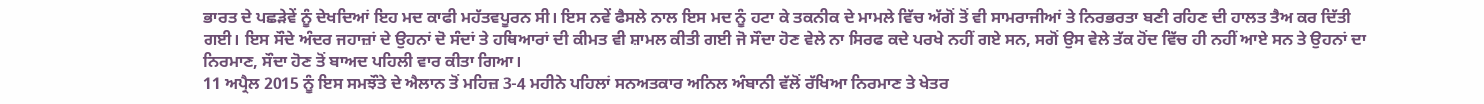ਭਾਰਤ ਦੇ ਪਛੜੇਵੇਂ ਨੂੰ ਦੇਖਦਿਆਂ ਇਹ ਮਦ ਕਾਫੀ ਮਹੱਤਵਪੂਰਨ ਸੀ। ਇਸ ਨਵੇਂ ਫੈਸਲੇ ਨਾਲ ਇਸ ਮਦ ਨੂੰ ਹਟਾ ਕੇ ਤਕਨੀਕ ਦੇ ਮਾਮਲੇ ਵਿੱਚ ਅੱਗੋਂ ਤੋਂ ਵੀ ਸਾਮਰਾਜੀਆਂ ਤੇ ਨਿਰਭਰਤਾ ਬਣੀ ਰਹਿਣ ਦੀ ਹਾਲਤ ਤੈਅ ਕਰ ਦਿੱਤੀ ਗਈ। ਇਸ ਸੌਦੇ ਅੰਦਰ ਜਹਾਜ਼ਾਂ ਦੇ ਉਹਨਾਂ ਦੋ ਸੰਦਾਂ ਤੇ ਹਥਿਆਰਾਂ ਦੀ ਕੀਮਤ ਵੀ ਸ਼ਾਮਲ ਕੀਤੀ ਗਈ ਜੋ ਸੌਦਾ ਹੋਣ ਵੇਲੇ ਨਾ ਸਿਰਫ ਕਦੇ ਪਰਖੇ ਨਹੀਂ ਗਏ ਸਨ, ਸਗੋਂ ਉਸ ਵੇਲੇ ਤੱਕ ਹੋਂਦ ਵਿੱਚ ਹੀ ਨਹੀਂ ਆਏ ਸਨ ਤੇ ਉਹਨਾਂ ਦਾ ਨਿਰਮਾਣ, ਸੌਦਾ ਹੋਣ ਤੋਂ ਬਾਅਦ ਪਹਿਲੀ ਵਾਰ ਕੀਤਾ ਗਿਆ।
11 ਅਪ੍ਰੈਲ 2015 ਨੂੰ ਇਸ ਸਮਝੌਤੇ ਦੇ ਐਲਾਨ ਤੋਂ ਮਹਿਜ਼ 3-4 ਮਹੀਨੇ ਪਹਿਲਾਂ ਸਨਅਤਕਾਰ ਅਨਿਲ ਅੰਬਾਨੀ ਵੱਲੋਂ ਰੱਖਿਆ ਨਿਰਮਾਣ ਤੇ ਖੇਤਰ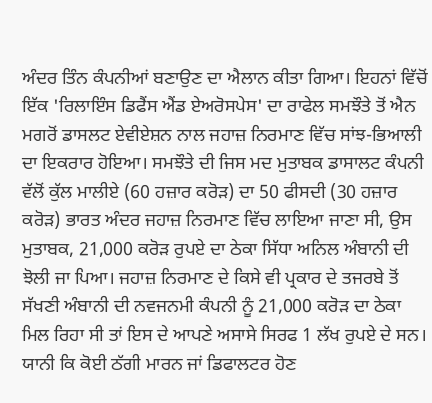ਅੰਦਰ ਤਿੰਨ ਕੰਪਨੀਆਂ ਬਣਾਉਣ ਦਾ ਐਲਾਨ ਕੀਤਾ ਗਿਆ। ਇਹਨਾਂ ਵਿੱਚੋਂ ਇੱਕ 'ਰਿਲਾਇੰਸ ਡਿਫੈਂਸ ਐਂਡ ਏਅਰੋਸਪੇਸ' ਦਾ ਰਾਫੇਲ ਸਮਝੌਤੇ ਤੋਂ ਐਨ ਮਗਰੋਂ ਡਾਸਲਟ ਏਵੀਏਸ਼ਨ ਨਾਲ ਜਹਾਜ਼ ਨਿਰਮਾਣ ਵਿੱਚ ਸਾਂਝ-ਭਿਆਲੀ ਦਾ ਇਕਰਾਰ ਹੋਇਆ। ਸਮਝੌਤੇ ਦੀ ਜਿਸ ਮਦ ਮੁਤਾਬਕ ਡਾਸਾਲਟ ਕੰਪਨੀ ਵੱਲੋਂ ਕੁੱਲ ਮਾਲੀਏ (60 ਹਜ਼ਾਰ ਕਰੋੜ) ਦਾ 50 ਫੀਸਦੀ (30 ਹਜ਼ਾਰ ਕਰੋੜ) ਭਾਰਤ ਅੰਦਰ ਜਹਾਜ਼ ਨਿਰਮਾਣ ਵਿੱਚ ਲਾਇਆ ਜਾਣਾ ਸੀ, ਉਸ ਮੁਤਾਬਕ, 21,000 ਕਰੋੜ ਰੁਪਏ ਦਾ ਠੇਕਾ ਸਿੱਧਾ ਅਨਿਲ ਅੰਬਾਨੀ ਦੀ ਝੋਲੀ ਜਾ ਪਿਆ। ਜਹਾਜ਼ ਨਿਰਮਾਣ ਦੇ ਕਿਸੇ ਵੀ ਪ੍ਰਕਾਰ ਦੇ ਤਜਰਬੇ ਤੋਂ ਸੱਖਣੀ ਅੰਬਾਨੀ ਦੀ ਨਵਜਨਮੀ ਕੰਪਨੀ ਨੂੰ 21,000 ਕਰੋੜ ਦਾ ਠੇਕਾ ਮਿਲ ਰਿਹਾ ਸੀ ਤਾਂ ਇਸ ਦੇ ਆਪਣੇ ਅਸਾਸੇ ਸਿਰਫ 1 ਲੱਖ ਰੁਪਏ ਦੇ ਸਨ। ਯਾਨੀ ਕਿ ਕੋਈ ਠੱਗੀ ਮਾਰਨ ਜਾਂ ਡਿਫਾਲਟਰ ਹੋਣ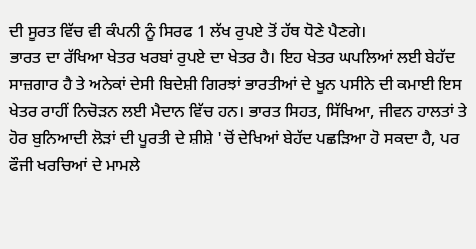ਦੀ ਸੂਰਤ ਵਿੱਚ ਵੀ ਕੰਪਨੀ ਨੂੰ ਸਿਰਫ 1 ਲੱਖ ਰੁਪਏ ਤੋਂ ਹੱਥ ਧੋਣੇ ਪੈਣਗੇ।
ਭਾਰਤ ਦਾ ਰੱਖਿਆ ਖੇਤਰ ਖਰਬਾਂ ਰੁਪਏ ਦਾ ਖੇਤਰ ਹੈ। ਇਹ ਖੇਤਰ ਘਪਲਿਆਂ ਲਈ ਬੇਹੱਦ ਸਾਜ਼ਗਾਰ ਹੈ ਤੇ ਅਨੇਕਾਂ ਦੇਸੀ ਬਿਦੇਸ਼ੀ ਗਿਰਝਾਂ ਭਾਰਤੀਆਂ ਦੇ ਖੂਨ ਪਸੀਨੇ ਦੀ ਕਮਾਈ ਇਸ ਖੇਤਰ ਰਾਹੀਂ ਨਿਚੋੜਨ ਲਈ ਮੈਦਾਨ ਵਿੱਚ ਹਨ। ਭਾਰਤ ਸਿਹਤ, ਸਿੱਖਿਆ, ਜੀਵਨ ਹਾਲਤਾਂ ਤੇ ਹੋਰ ਬੁਨਿਆਦੀ ਲੋੜਾਂ ਦੀ ਪੂਰਤੀ ਦੇ ਸ਼ੀਸ਼ੇ 'ਚੋਂ ਦੇਖਿਆਂ ਬੇਹੱਦ ਪਛੜਿਆ ਹੋ ਸਕਦਾ ਹੈ, ਪਰ ਫੌਜੀ ਖਰਚਿਆਂ ਦੇ ਮਾਮਲੇ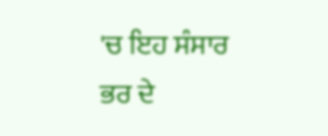'ਚ ਇਹ ਸੰਸਾਰ ਭਰ ਦੇ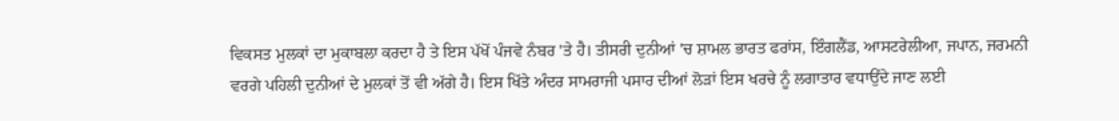ਵਿਕਸਤ ਮੁਲਕਾਂ ਦਾ ਮੁਕਾਬਲਾ ਕਰਦਾ ਹੈ ਤੇ ਇਸ ਪੱਖੋਂ ਪੰਜਵੇ ਨੰਬਰ 'ਤੇ ਹੈ। ਤੀਸਰੀ ਦੁਨੀਆਂ 'ਚ ਸ਼ਾਮਲ ਭਾਰਤ ਫਰਾਂਸ, ਇੰਗਲੈਂਡ, ਆਸਟਰੇਲੀਆ, ਜਪਾਨ, ਜਰਮਨੀ ਵਰਗੇ ਪਹਿਲੀ ਦੁਨੀਆਂ ਦੇ ਮੁਲਕਾਂ ਤੋਂ ਵੀ ਅੱਗੇ ਹੈ। ਇਸ ਖਿੱਤੇ ਅੰਦਰ ਸਾਮਰਾਜੀ ਪਸਾਰ ਦੀਆਂ ਲੋੜਾਂ ਇਸ ਖਰਚੇ ਨੂੰ ਲਗਾਤਾਰ ਵਧਾਉਂਦੇ ਜਾਣ ਲਈ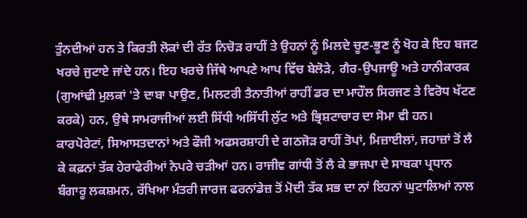ਤੁੰਨਦੀਆਂ ਹਨ ਤੇ ਕਿਰਤੀ ਲੋਕਾਂ ਦੀ ਰੱਤ ਨਿਚੋੜ ਰਾਹੀਂ ਤੇ ਉਹਨਾਂ ਨੂੰ ਮਿਲਦੇ ਚੂਣ-ਭੂਣ ਨੂੰ ਖੋਹ ਕੇ ਇਹ ਬਜਟ ਖਰਚੇ ਜੁਟਾਏ ਜਾਂਦੇ ਹਨ। ਇਹ ਖਰਚੇ ਜਿੱਥੇ ਆਪਣੇ ਆਪ ਵਿੱਚ ਬੇਲੋੜੇ, ਗੈਰ-ਉਪਜਾਊ ਅਤੇ ਹਾਨੀਕਾਰਕ (ਗੁਆਂਢੀ ਮੁਲਕਾਂ 'ਤੇ ਦਾਬਾ ਪਾਉਣ, ਮਿਲਟਰੀ ਤੈਨਾਤੀਆਂ ਰਾਹੀਂ ਡਰ ਦਾ ਮਾਹੌਲ ਸਿਰਜਣ ਤੇ ਵਿਰੋਧ ਖੱਟਣ ਕਰਕੇ) ਹਨ, ਉਥੇ ਸਾਮਰਾਜੀਆਂ ਲਈ ਸਿੱਧੀ ਅਸਿੱਧੀ ਲੁੱਟ ਅਤੇ ਭ੍ਰਿਸ਼ਟਾਚਾਰ ਦਾ ਸੋਮਾ ਵੀ ਹਨ। ਕਾਰਪੋਰੇਟਾਂ, ਸਿਆਸਤਦਾਨਾਂ ਅਤੇ ਫੌਜੀ ਅਫਸਰਸ਼ਾਹੀ ਦੇ ਗਠਜੋੜ ਰਾਹੀਂ ਤੋਪਾਂ, ਮਿਜ਼ਾਈਲਾਂ, ਜਹਾਜ਼ਾਂ ਤੋਂ ਲੈ ਕੇ ਕਫ਼ਨਾਂ ਤੱਕ ਹੇਰਾਫੇਰੀਆਂ ਨੇਪਰੇ ਚੜੀਆਂ ਹਨ। ਰਾਜੀਵ ਗਾਂਧੀ ਤੋਂ ਲੈ ਕੇ ਭਾਜਪਾ ਦੇ ਸਾਬਕਾ ਪ੍ਰਧਾਨ ਬੰਗਾਰੂ ਲਕਸ਼ਮਨ, ਰੱਖਿਆ ਮੰਤਰੀ ਜਾਰਜ ਫਰਨਾਂਡੇਜ਼ ਤੋਂ ਮੋਦੀ ਤੱਕ ਸਭ ਦਾ ਨਾਂ ਇਹਨਾਂ ਘੁਟਾਲਿਆਂ ਨਾਲ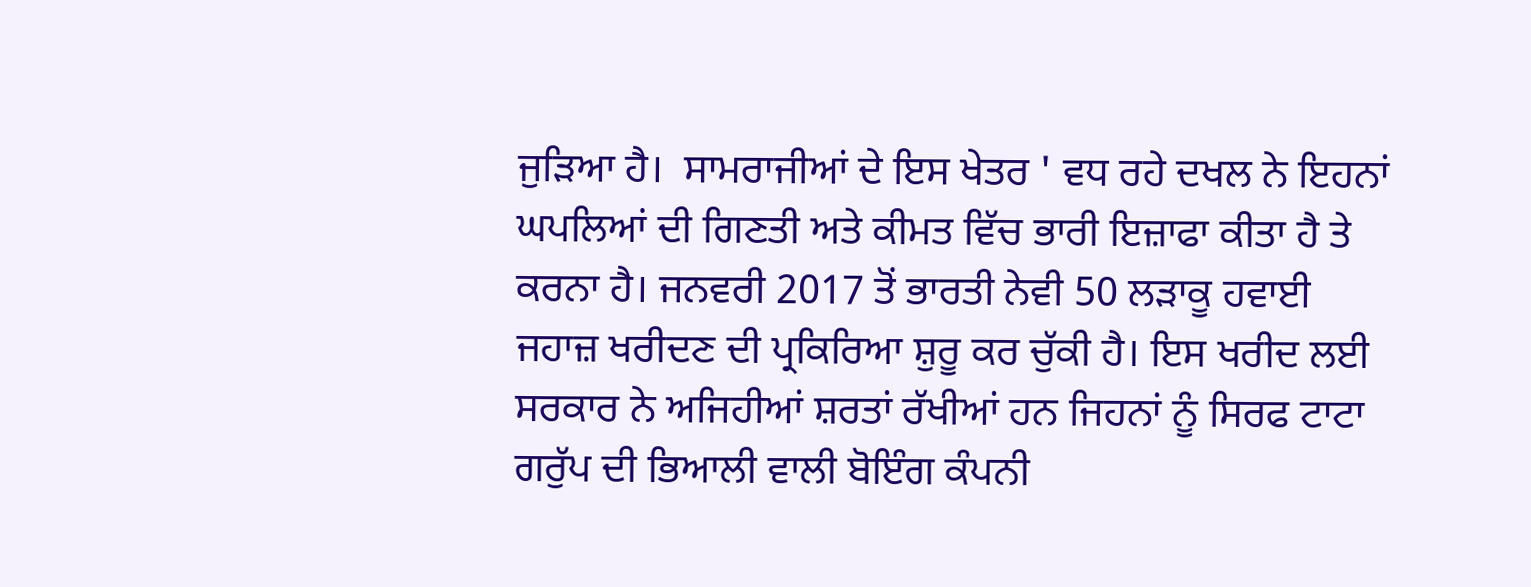ਜੁੜਿਆ ਹੈ।  ਸਾਮਰਾਜੀਆਂ ਦੇ ਇਸ ਖੇਤਰ ' ਵਧ ਰਹੇ ਦਖਲ ਨੇ ਇਹਨਾਂ ਘਪਲਿਆਂ ਦੀ ਗਿਣਤੀ ਅਤੇ ਕੀਮਤ ਵਿੱਚ ਭਾਰੀ ਇਜ਼ਾਫਾ ਕੀਤਾ ਹੈ ਤੇ ਕਰਨਾ ਹੈ। ਜਨਵਰੀ 2017 ਤੋਂ ਭਾਰਤੀ ਨੇਵੀ 50 ਲੜਾਕੂ ਹਵਾਈ ਜਹਾਜ਼ ਖਰੀਦਣ ਦੀ ਪ੍ਰਕਿਰਿਆ ਸ਼ੁਰੂ ਕਰ ਚੁੱਕੀ ਹੈ। ਇਸ ਖਰੀਦ ਲਈ ਸਰਕਾਰ ਨੇ ਅਜਿਹੀਆਂ ਸ਼ਰਤਾਂ ਰੱਖੀਆਂ ਹਨ ਜਿਹਨਾਂ ਨੂੰ ਸਿਰਫ ਟਾਟਾ ਗਰੁੱਪ ਦੀ ਭਿਆਲੀ ਵਾਲੀ ਬੋਇੰਗ ਕੰਪਨੀ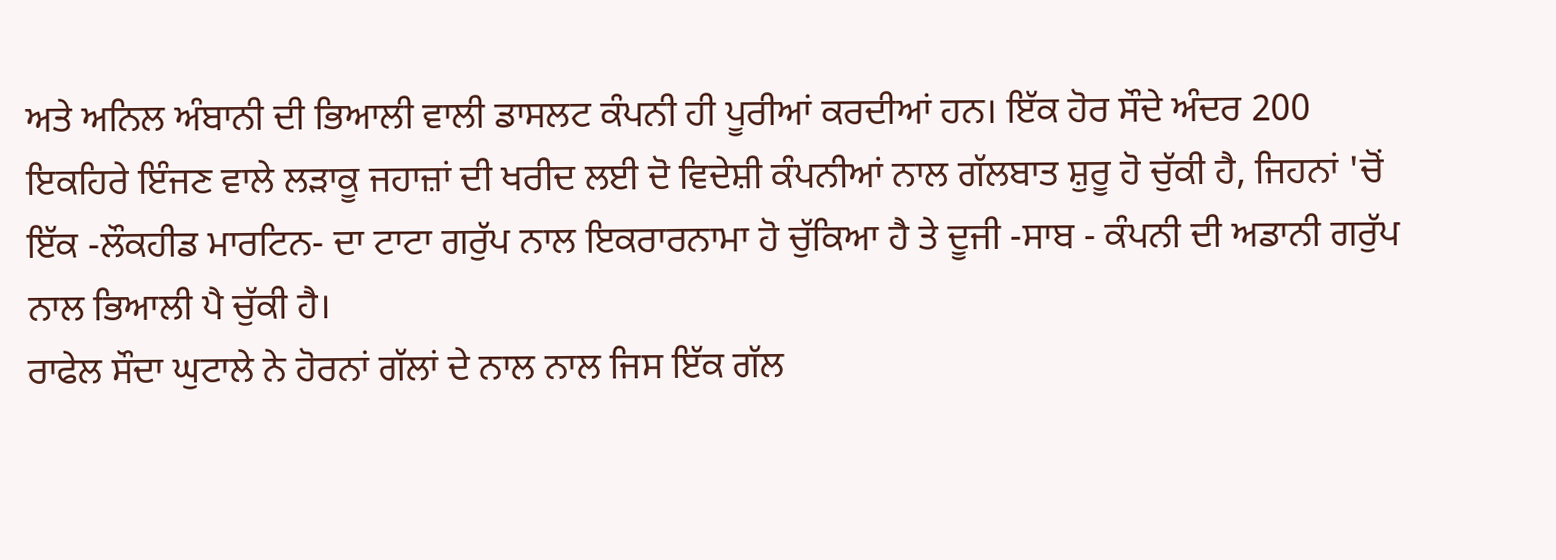ਅਤੇ ਅਨਿਲ ਅੰਬਾਨੀ ਦੀ ਭਿਆਲੀ ਵਾਲੀ ਡਾਸਲਟ ਕੰਪਨੀ ਹੀ ਪੂਰੀਆਂ ਕਰਦੀਆਂ ਹਨ। ਇੱਕ ਹੋਰ ਸੌਦੇ ਅੰਦਰ 200 ਇਕਹਿਰੇ ਇੰਜਣ ਵਾਲੇ ਲੜਾਕੂ ਜਹਾਜ਼ਾਂ ਦੀ ਖਰੀਦ ਲਈ ਦੋ ਵਿਦੇਸ਼ੀ ਕੰਪਨੀਆਂ ਨਾਲ ਗੱਲਬਾਤ ਸ਼ੁਰੂ ਹੋ ਚੁੱਕੀ ਹੈ, ਜਿਹਨਾਂ 'ਚੋਂ ਇੱਕ -ਲੌਕਹੀਡ ਮਾਰਟਿਨ- ਦਾ ਟਾਟਾ ਗਰੁੱਪ ਨਾਲ ਇਕਰਾਰਨਾਮਾ ਹੋ ਚੁੱਕਿਆ ਹੈ ਤੇ ਦੂਜੀ -ਸਾਬ - ਕੰਪਨੀ ਦੀ ਅਡਾਨੀ ਗਰੁੱਪ ਨਾਲ ਭਿਆਲੀ ਪੈ ਚੁੱਕੀ ਹੈ।
ਰਾਫੇਲ ਸੌਦਾ ਘੁਟਾਲੇ ਨੇ ਹੋਰਨਾਂ ਗੱਲਾਂ ਦੇ ਨਾਲ ਨਾਲ ਜਿਸ ਇੱਕ ਗੱਲ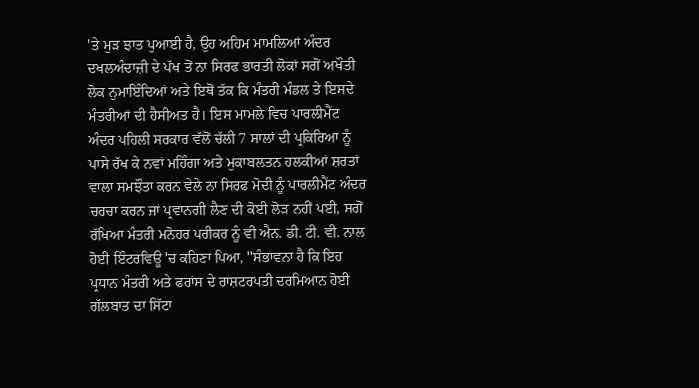'ਤੇ ਮੁੜ ਝਾਤ ਪੁਆਈ ਹੈ, ਉਹ ਅਹਿਮ ਮਾਮਲਿਆਂ ਅੰਦਰ ਦਖਲਅੰਦਾਜ਼ੀ ਦੇ ਪੱਖ ਤੋਂ ਨਾ ਸਿਰਫ ਭਾਰਤੀ ਲੋਕਾਂ ਸਗੋਂ ਅਖੌਤੀ ਲੋਕ ਨੁਮਾਇੰਦਿਆਂ ਅਤੇ ਇਥੋਂ ਤੱਕ ਕਿ ਮੰਤਰੀ ਮੰਡਲ ਤੇ ਇਸਦੇ ਮੰਤਰੀਆਂ ਦੀ ਹੈਸੀਅਤ ਹੈ। ਇਸ ਮਾਮਲੇ ਵਿਚ ਪਾਰਲੀਮੈਂਟ ਅੰਦਰ ਪਹਿਲੀ ਸਰਕਾਰ ਵੱਲੋਂ ਚੱਲੀ 7 ਸਾਲਾਂ ਦੀ ਪ੍ਰਕਿਰਿਆ ਨੂੰ ਪਾਸੇ ਰੱਖ ਕੇ ਨਵਾਂ ਮਹਿੰਗਾ ਅਤੇ ਮੁਕਾਬਲਤਨ ਹਲਕੀਆਂ ਸ਼ਰਤਾਂ ਵਾਲਾ ਸਮਝੌਤਾ ਕਰਨ ਵੇਲੇ ਨਾ ਸਿਰਫ ਮੋਦੀ ਨੂੰ ਪਾਰਲੀਮੈਂਟ ਅੰਦਰ ਚਰਚਾ ਕਰਨ ਜਾਂ ਪ੍ਰਵਾਨਗੀ ਲੈਣ ਦੀ ਕੋਈ ਲੋੜ ਨਹੀਂ ਪਈ, ਸਗੋਂ ਰੱਖਿਆ ਮੰਤਰੀ ਮਨੋਹਰ ਪਰੀਕਰ ਨੂੰ ਵੀ ਐਨ. ਡੀ. ਟੀ. ਵੀ. ਨਾਲ ਹੋਈ ਇੰਟਰਵਿਊ 'ਚ ਕਹਿਣਾ ਪਿਆ, ''ਸੰਭਾਵਨਾ ਹੈ ਕਿ ਇਹ ਪ੍ਰਧਾਨ ਮੰਤਰੀ ਅਤੇ ਫਰਾਂਸ ਦੇ ਰਾਸ਼ਟਰਪਤੀ ਦਰਮਿਆਨ ਹੋਈ ਗੱਲਬਾਤ ਦਾ ਸਿੱਟਾ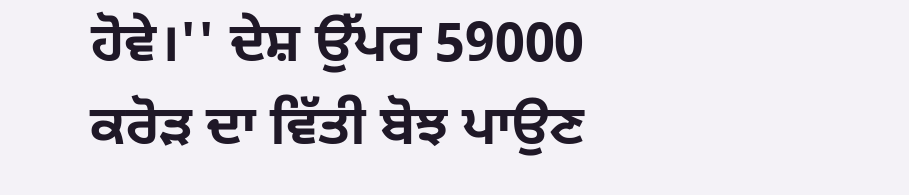ਹੋਵੇ।'' ਦੇਸ਼ ਉੱਪਰ 59000 ਕਰੋੜ ਦਾ ਵਿੱਤੀ ਬੋਝ ਪਾਉਣ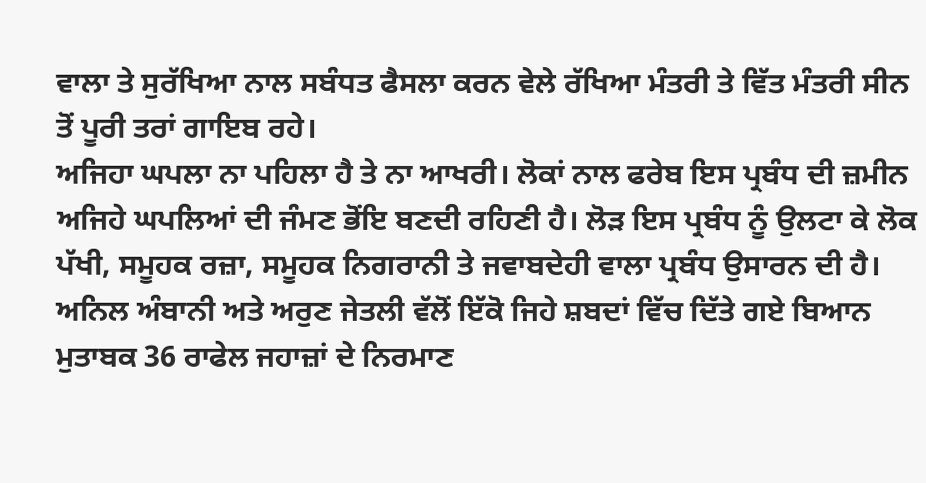ਵਾਲਾ ਤੇ ਸੁਰੱਖਿਆ ਨਾਲ ਸਬੰਧਤ ਫੈਸਲਾ ਕਰਨ ਵੇਲੇ ਰੱਖਿਆ ਮੰਤਰੀ ਤੇ ਵਿੱਤ ਮੰਤਰੀ ਸੀਨ ਤੋਂ ਪੂਰੀ ਤਰਾਂ ਗਾਇਬ ਰਹੇ।
ਅਜਿਹਾ ਘਪਲਾ ਨਾ ਪਹਿਲਾ ਹੈ ਤੇ ਨਾ ਆਖਰੀ। ਲੋਕਾਂ ਨਾਲ ਫਰੇਬ ਇਸ ਪ੍ਰਬੰਧ ਦੀ ਜ਼ਮੀਨ ਅਜਿਹੇ ਘਪਲਿਆਂ ਦੀ ਜੰਮਣ ਭੋਂਇ ਬਣਦੀ ਰਹਿਣੀ ਹੈ। ਲੋੜ ਇਸ ਪ੍ਰਬੰਧ ਨੂੰ ਉਲਟਾ ਕੇ ਲੋਕ ਪੱਖੀ, ਸਮੂਹਕ ਰਜ਼ਾ, ਸਮੂਹਕ ਨਿਗਰਾਨੀ ਤੇ ਜਵਾਬਦੇਹੀ ਵਾਲਾ ਪ੍ਰਬੰਧ ਉਸਾਰਨ ਦੀ ਹੈ।
ਅਨਿਲ ਅੰਬਾਨੀ ਅਤੇ ਅਰੁਣ ਜੇਤਲੀ ਵੱਲੋਂ ਇੱਕੋ ਜਿਹੇ ਸ਼ਬਦਾਂ ਵਿੱਚ ਦਿੱਤੇ ਗਏ ਬਿਆਨ ਮੁਤਾਬਕ 36 ਰਾਫੇਲ ਜਹਾਜ਼ਾਂ ਦੇ ਨਿਰਮਾਣ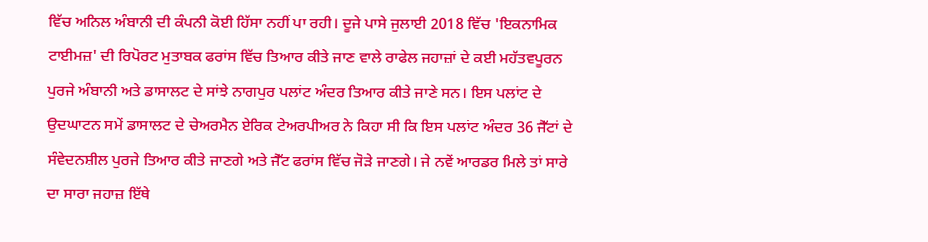ਵਿੱਚ ਅਨਿਲ ਅੰਬਾਨੀ ਦੀ ਕੰਪਨੀ ਕੋਈ ਹਿੱਸਾ ਨਹੀਂ ਪਾ ਰਹੀ। ਦੂਜੇ ਪਾਸੇ ਜੁਲਾਈ 2018 ਵਿੱਚ 'ਇਕਨਾਮਿਕ ਟਾਈਮਜ਼' ਦੀ ਰਿਪੋਰਟ ਮੁਤਾਬਕ ਫਰਾਂਸ ਵਿੱਚ ਤਿਆਰ ਕੀਤੇ ਜਾਣ ਵਾਲੇ ਰਾਫੇਲ ਜਹਾਜ਼ਾਂ ਦੇ ਕਈ ਮਹੱਤਵਪੂਰਨ ਪੁਰਜੇ ਅੰਬਾਨੀ ਅਤੇ ਡਾਸਾਲਟ ਦੇ ਸਾਂਝੇ ਨਾਗਪੁਰ ਪਲਾਂਟ ਅੰਦਰ ਤਿਆਰ ਕੀਤੇ ਜਾਣੇ ਸਨ। ਇਸ ਪਲਾਂਟ ਦੇ ਉਦਘਾਟਨ ਸਮੇਂ ਡਾਸਾਲਟ ਦੇ ਚੇਅਰਮੈਨ ਏਰਿਕ ਟੇਅਰਪੀਅਰ ਨੇ ਕਿਹਾ ਸੀ ਕਿ ਇਸ ਪਲਾਂਟ ਅੰਦਰ 36 ਜੈੱਟਾਂ ਦੇ ਸੰਵੇਦਨਸ਼ੀਲ ਪੁਰਜੇ ਤਿਆਰ ਕੀਤੇ ਜਾਣਗੇ ਅਤੇ ਜੈੱਟ ਫਰਾਂਸ ਵਿੱਚ ਜੋੜੇ ਜਾਣਗੇ। ਜੇ ਨਵੇਂ ਆਰਡਰ ਮਿਲੇ ਤਾਂ ਸਾਰੇ ਦਾ ਸਾਰਾ ਜਹਾਜ਼ ਇੱਥੇ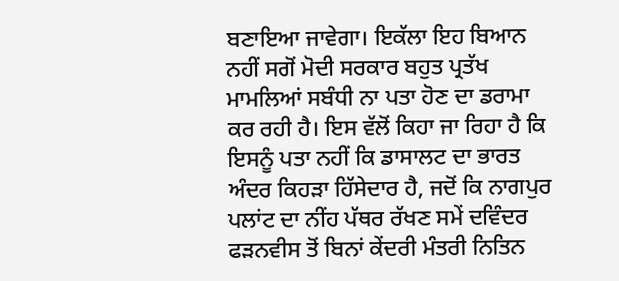ਬਣਾਇਆ ਜਾਵੇਗਾ। ਇਕੱਲਾ ਇਹ ਬਿਆਨ ਨਹੀਂ ਸਗੋਂ ਮੋਦੀ ਸਰਕਾਰ ਬਹੁਤ ਪ੍ਰਤੱਖ ਮਾਮਲਿਆਂ ਸਬੰਧੀ ਨਾ ਪਤਾ ਹੋਣ ਦਾ ਡਰਾਮਾ ਕਰ ਰਹੀ ਹੈ। ਇਸ ਵੱਲੋਂ ਕਿਹਾ ਜਾ ਰਿਹਾ ਹੈ ਕਿ ਇਸਨੂੰ ਪਤਾ ਨਹੀਂ ਕਿ ਡਾਸਾਲਟ ਦਾ ਭਾਰਤ ਅੰਦਰ ਕਿਹੜਾ ਹਿੱਸੇਦਾਰ ਹੈ, ਜਦੋਂ ਕਿ ਨਾਗਪੁਰ ਪਲਾਂਟ ਦਾ ਨੀਂਹ ਪੱਥਰ ਰੱਖਣ ਸਮੇਂ ਦਵਿੰਦਰ ਫੜਨਵੀਸ ਤੋਂ ਬਿਨਾਂ ਕੇਂਦਰੀ ਮੰਤਰੀ ਨਿਤਿਨ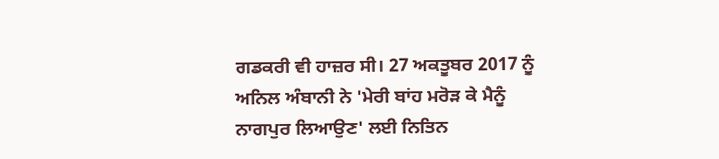ਗਡਕਰੀ ਵੀ ਹਾਜ਼ਰ ਸੀ। 27 ਅਕਤੂਬਰ 2017 ਨੂੰ ਅਨਿਲ ਅੰਬਾਨੀ ਨੇ 'ਮੇਰੀ ਬਾਂਹ ਮਰੋੜ ਕੇ ਮੈਨੂੰ ਨਾਗਪੁਰ ਲਿਆਉਣ' ਲਈ ਨਿਤਿਨ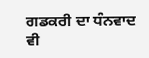ਗਡਕਰੀ ਦਾ ਧੰਨਵਾਦ ਵੀ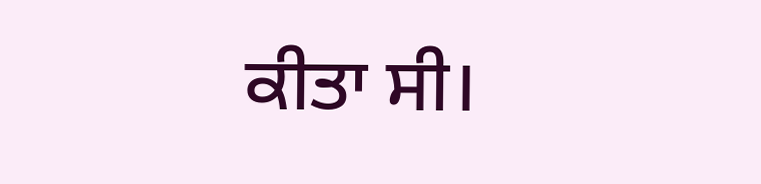ਕੀਤਾ ਸੀ।